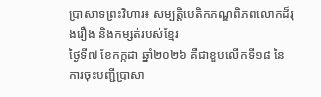ប្រាសាទព្រះវិហារ៖ សម្បត្តិបេតិកភណ្ឌពិភពលោកដ៏រុងរឿង និងកម្សត់របស់ខ្មែរ
ថ្ងៃទី៧ ខែកក្កដា ឆ្នាំ២០២៦ គឺជាខួបលើកទី១៨ នៃការចុះបញ្ជីប្រាសា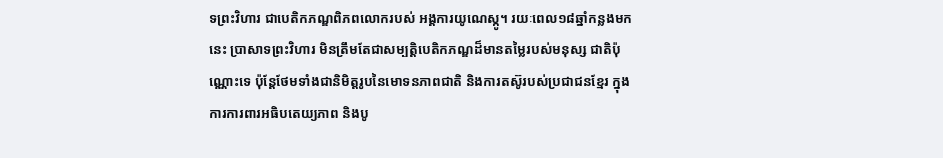ទព្រះវិហារ ជាបេតិកភណ្ឌពិភពលោករបស់ អង្គការយូណេស្កូ។ រយៈពេល១៨ឆ្នាំកន្លងមកនេះ ប្រាសាទព្រះវិហារ មិនត្រឹមតែជាសម្បត្តិបេតិកភណ្ឌដ៏មានតម្លៃរបស់មនុស្ស ជាតិប៉ុណ្ណោះទេ ប៉ុន្តែថែមទាំងជានិមិត្តរូបនៃមោទនភាពជាតិ និងការតស៊ូរបស់ប្រជាជនខ្មែរ ក្នុងការការពារអធិបតេយ្យភាព និងបូ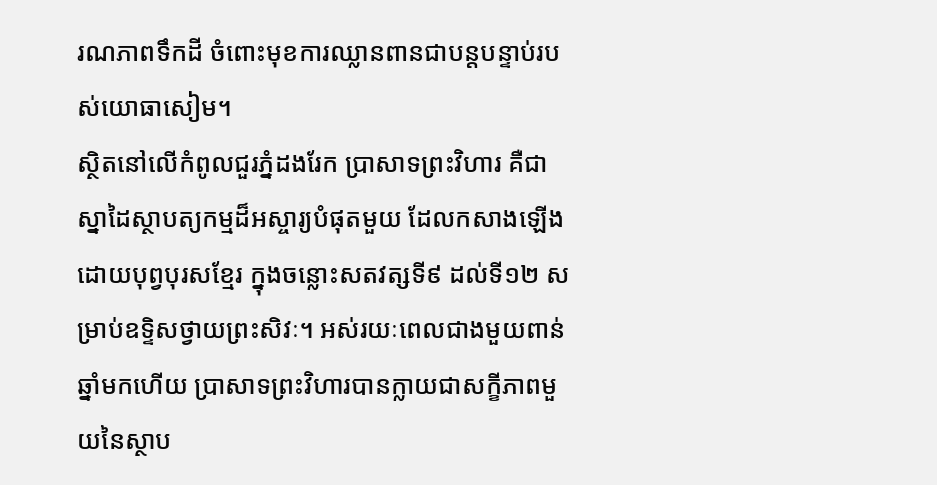រណភាពទឹកដី ចំពោះមុខការឈ្លានពានជាបន្តបន្ទាប់របស់យោធាសៀម។
ស្ថិតនៅលើកំពូលជួរភ្នំដងរែក ប្រាសាទព្រះវិហារ គឺជាស្នាដៃស្ថាបត្យកម្មដ៏អស្ចារ្យបំផុតមួយ ដែលកសាងឡើងដោយបុព្វបុរសខ្មែរ ក្នុងចន្លោះសតវត្សទី៩ ដល់ទី១២ សម្រាប់ឧទ្ទិសថ្វាយព្រះសិវៈ។ អស់រយៈពេលជាងមួយពាន់ឆ្នាំមកហើយ ប្រាសាទព្រះវិហារបានក្លាយជាសក្ខីភាពមួយនៃស្ថាប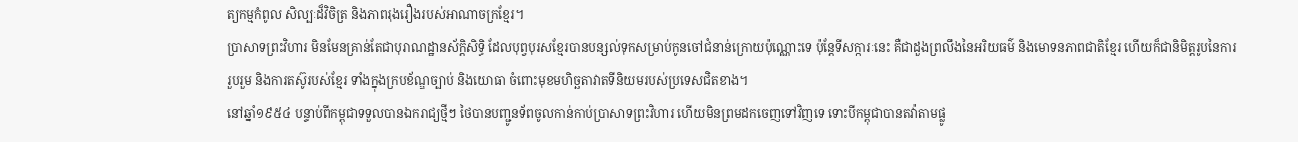ត្យកម្មកំពូល សិល្បៈដ៏វិចិត្រ និងភាពរុងរឿងរបស់អាណាចក្រខ្មែរ។
ប្រាសាទព្រះវិហារ មិនមែនគ្រាន់តែជាបុរាណដ្ឋានស័ក្តិសិទ្ធិ ដែលបុព្វបុរសខ្មែរបានបន្សល់ទុកសម្រាប់កូនចៅជំនាន់ក្រោយប៉ុណ្ណោះទេ ប៉ុន្តែទីសក្ការៈនេះ គឺជាដួងព្រលឹងនៃអរិយធម៌ និងមោទនភាពជាតិខ្មែរ ហើយក៏ជានិមិត្តរូបនៃការរួបរួម និងការតស៊ូរបស់ខ្មែរ ទាំងក្នុងក្របខ័ណ្ឌច្បាប់ និងយោធា ចំពោះមុខមហិច្ឆតាវាតទីនិយមរបស់ប្រទេសជិតខាង។
នៅឆ្នាំ១៩៥៤ បន្ទាប់ពីកម្ពុជាទទួលបានឯករាជ្យថ្មីៗ ថៃបានបញ្ជូនទ័ពចូលកាន់កាប់ប្រាសាទព្រះវិហារ ហើយមិនព្រមដកចេញទៅវិញទេ ទោះបីកម្ពុជាបានតវ៉ាតាមផ្លូ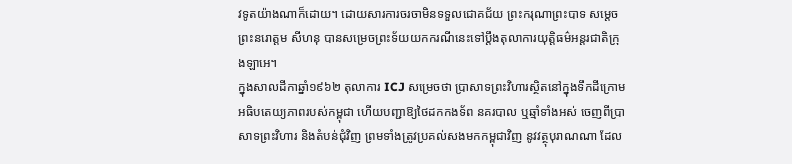វទូតយ៉ាងណាក៏ដោយ។ ដោយសារការចរចាមិនទទួលជោគជ័យ ព្រះករុណាព្រះបាទ សម្ដេចព្រះនរោត្តម សីហនុ បានសម្រេចព្រះទ័យយកករណីនេះទៅប្តឹងតុលាការយុត្តិធម៌អន្តរជាតិក្រុងឡាអេ។
ក្នុងសាលដីកាឆ្នាំ១៩៦២ តុលាការ ICJ សម្រេចថា ប្រាសាទព្រះវិហារស្ថិតនៅក្នុងទឹកដីក្រោមអធិបតេយ្យភាពរបស់កម្ពុជា ហើយបញ្ជាឱ្យថៃដកកងទ័ព នគរបាល ឬឆ្មាំទាំងអស់ ចេញពីប្រាសាទព្រះវិហារ និងតំបន់ជុំវិញ ព្រមទាំងត្រូវប្រគល់សងមកកម្ពុជាវិញ នូវវត្ថុបុរាណណា ដែល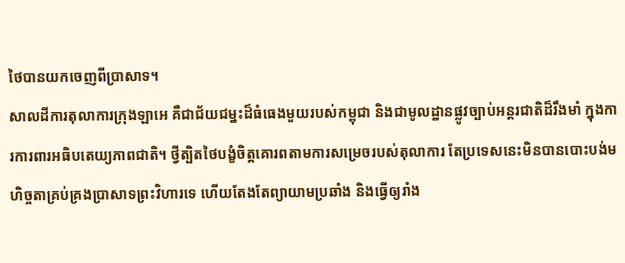ថៃបានយកចេញពីប្រាសាទ។
សាលដីការតុលាការក្រុងឡាអេ គឺជាជ័យជម្នះដ៏ធំធេងមួយរបស់កម្ពុជា និងជាមូលដ្ឋានផ្លូវច្បាប់អន្តរជាតិដ៏រឹងមាំ ក្នុងការការពារអធិបតេយ្យភាពជាតិ។ ថ្វីត្បិតថៃបង្ខំចិត្តគោរពតាមការសម្រេចរបស់តុលាការ តែប្រទេសនេះមិនបានបោះបង់មហិច្ចតាគ្រប់គ្រងប្រាសាទព្រះវិហារទេ ហើយតែងតែព្យាយាមប្រឆាំង និងធ្វើឲ្យរាំង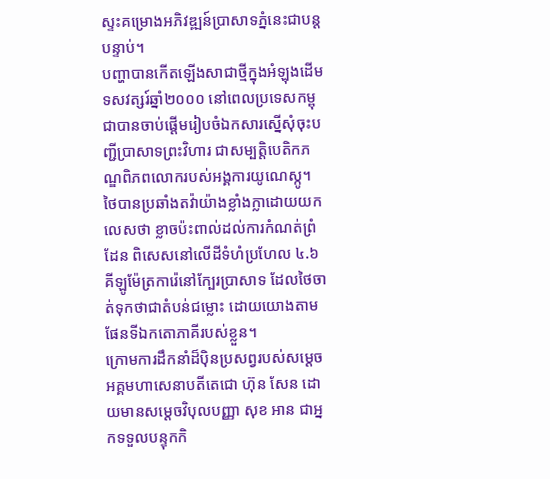ស្ទះគម្រោងអភិវឌ្ឍន៍ប្រាសាទភ្នំនេះជាបន្តបន្ទាប់។
បញ្ហាបានកើតឡើងសាជាថ្មីក្នុងអំឡុងដើមទសវត្សរ៍ឆ្នាំ២០០០ នៅពេលប្រទេសកម្ពុជាបានចាប់ផ្តើមរៀបចំឯកសារស្នើសុំចុះបញ្ជីប្រាសាទព្រះវិហារ ជាសម្បត្តិបេតិកភណ្ឌពិភពលោករបស់អង្គការយូណេស្កូ។ ថៃបានប្រឆាំងតវ៉ាយ៉ាងខ្លាំងក្លាដោយយកលេសថា ខ្លាចប៉ះពាល់ដល់ការកំណត់ព្រំដែន ពិសេសនៅលើដីទំហំប្រហែល ៤.៦ គីឡូម៉ែត្រការ៉េនៅក្បែរប្រាសាទ ដែលថៃចាត់ទុកថាជាតំបន់ជម្លោះ ដោយយោងតាមផែនទីឯកតោភាគីរបស់ខ្លួន។
ក្រោមការដឹកនាំដ៏ប៉ិនប្រសព្វរបស់សម្តេចអគ្គមហាសេនាបតីតេជោ ហ៊ុន សែន ដោយមានសម្តេចវិបុលបញ្ញា សុខ អាន ជាអ្នកទទួលបន្ទុកកិ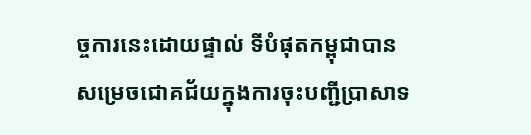ច្ចការនេះដោយផ្ទាល់ ទីបំផុតកម្ពុជាបានសម្រេចជោគជ័យក្នុងការចុះបញ្ជីប្រាសាទ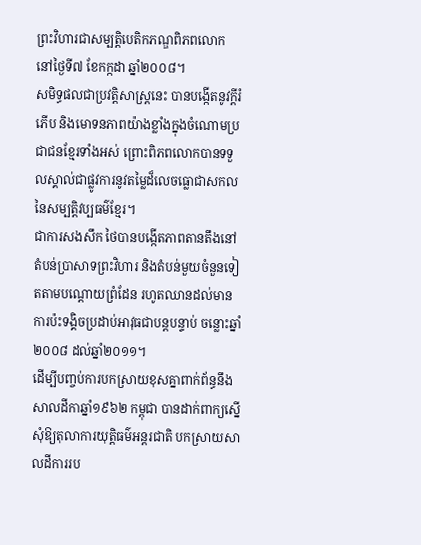ព្រះវិហារជាសម្បត្តិបេតិកភណ្ឌពិភពលោក នៅថ្ងៃទី៧ ខែកក្កដា ឆ្នាំ២០០៨។
សមិទ្ធផលជាប្រវត្តិសាស្រ្តនេះ បានបង្កើតនូវក្តីរំភើប និងមោទនភាពយ៉ាងខ្លាំងក្នុងចំណោមប្រជាជនខ្មែរទាំងអស់ ព្រោះពិភពលោកបានទទួលស្គាល់ជាផ្លូវការនូវតម្លៃដ៏លេចធ្លោជាសកលនៃសម្បត្តិវប្បធម៌ខ្មែរ។
ជាការសងសឹក ថៃបានបង្កើតភាពតានតឹងនៅតំបន់ប្រាសាទព្រះវិហារ និងតំបន់មួយចំនួនទៀតតាមបណ្តោយព្រំដែន រហូតឈានដល់មានការប៉ះទង្គិចប្រដាប់អាវុធជាបន្តបន្ទាប់ ចន្លោះឆ្នាំ២០០៨ ដល់ឆ្នាំ២០១១។
ដើម្បីបញ្ចប់ការបកស្រាយខុសគ្នាពាក់ព័ន្ធនឹងសាលដីកាឆ្នាំ១៩៦២ កម្ពុជា បានដាក់ពាក្យស្នើសុំឱ្យតុលាការយុត្តិធម៌អន្តរជាតិ បកស្រាយសាលដីការរប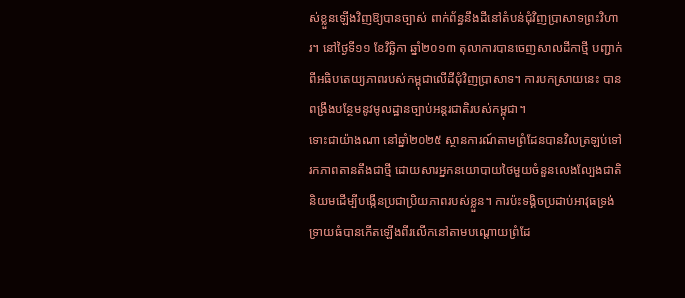ស់ខ្លួនឡើងវិញឱ្យបានច្បាស់ ពាក់ព័ន្ធនឹងដីនៅតំបន់ជុំវិញប្រាសាទព្រះវិហារ។ នៅថ្ងៃទី១១ ខែវិច្ឆិកា ឆ្នាំ២០១៣ តុលាការបានចេញសាលដីកាថ្មី បញ្ជាក់ពីអធិបតេយ្យភាពរបស់កម្ពុជាលើដីជុំវិញប្រាសាទ។ ការបកស្រាយនេះ បានពង្រឹងបន្ថែមនូវមូលដ្ឋានច្បាប់អន្តរជាតិរបស់កម្ពុជា។
ទោះជាយ៉ាងណា នៅឆ្នាំ២០២៥ ស្ថានការណ៍តាមព្រំដែនបានវិលត្រឡប់ទៅរកភាពតានតឹងជាថ្មី ដោយសារអ្នកនយោបាយថៃមួយចំនួនលេងល្បែងជាតិនិយមដើម្បីបង្កើនប្រជាប្រិយភាពរបស់ខ្លួន។ ការប៉ះទង្គិចប្រដាប់អាវុធទ្រង់ទ្រាយធំបានកើតឡើងពីរលើកនៅតាមបណ្តោយព្រំដែ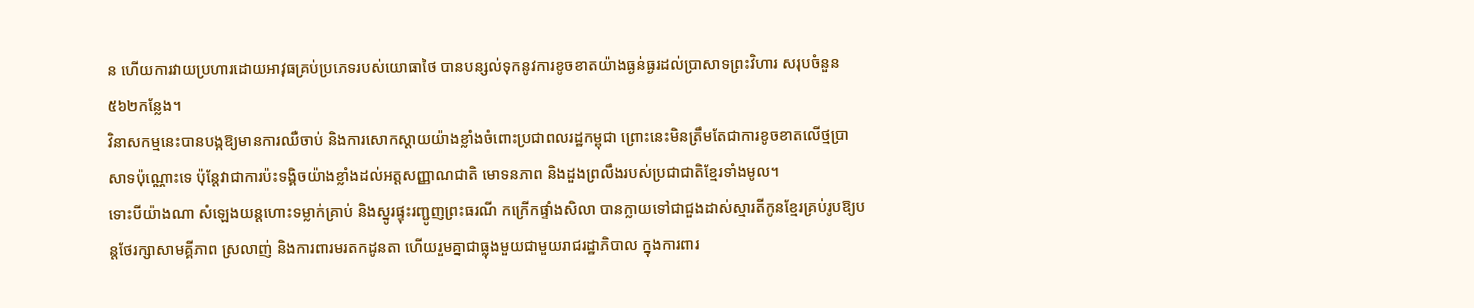ន ហើយការវាយប្រហារដោយអាវុធគ្រប់ប្រភេទរបស់យោធាថៃ បានបន្សល់ទុកនូវការខូចខាតយ៉ាងធ្ងន់ធ្ងរដល់ប្រាសាទព្រះវិហារ សរុបចំនួន ៥៦២កន្លែង។
វិនាសកម្មនេះបានបង្កឱ្យមានការឈឺចាប់ និងការសោកស្តាយយ៉ាងខ្លាំងចំពោះប្រជាពលរដ្ឋកម្ពុជា ព្រោះនេះមិនត្រឹមតែជាការខូចខាតលើថ្មប្រាសាទប៉ុណ្ណោះទេ ប៉ុន្តែវាជាការប៉ះទង្គិចយ៉ាងខ្លាំងដល់អត្តសញ្ញាណជាតិ មោទនភាព និងដួងព្រលឹងរបស់ប្រជាជាតិខ្មែរទាំងមូល។
ទោះបីយ៉ាងណា សំឡេងយន្តហោះទម្លាក់គ្រាប់ និងស្នូរផ្ទុះរញ្ជូញព្រះធរណី កក្រើកផ្ទាំងសិលា បានក្លាយទៅជាជួងដាស់ស្មារតីកូនខ្មែរគ្រប់រូបឱ្យបន្តថែរក្សាសាមគ្គីភាព ស្រលាញ់ និងការពារមរតកដូនតា ហើយរួមគ្នាជាធ្លុងមួយជាមួយរាជរដ្ឋាភិបាល ក្នុងការពារ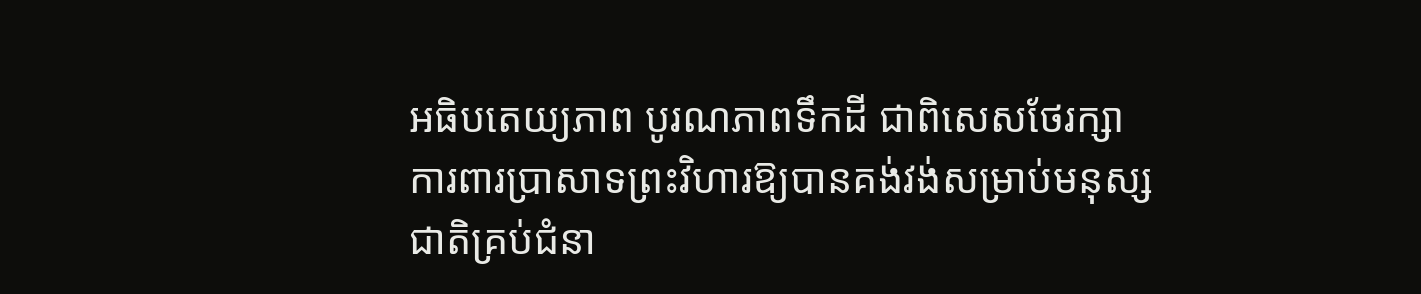អធិបតេយ្យភាព បូរណភាពទឹកដី ជាពិសេសថែរក្សា ការពារប្រាសាទព្រះវិហារឱ្យបានគង់វង់សម្រាប់មនុស្សជាតិគ្រប់ជំនា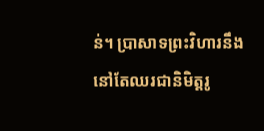ន់។ ប្រាសាទព្រះវិហារនឹងនៅតែឈរជានិមិត្តរូ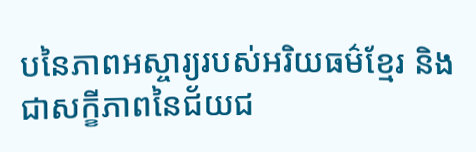បនៃភាពអស្ចារ្យរបស់អរិយធម៌ខ្មែរ និងជាសក្ខីភាពនៃជ័យជ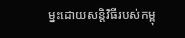ម្នះដោយសន្តិវិធីរបស់កម្ពុ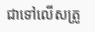ជាទៅលើសត្រូ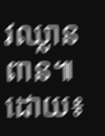វឈ្លានពាន៕
ដោយ៖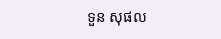ទួន សុផល